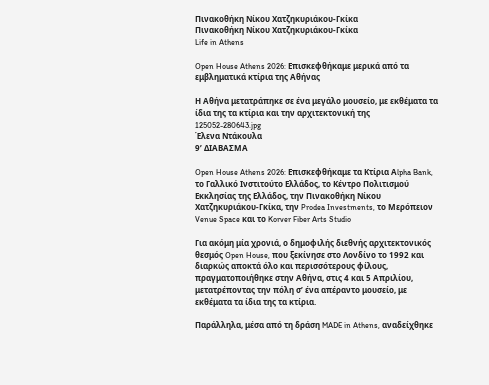Πινακοθήκη Νίκου Χατζηκυριάκου-Γκίκα
Πινακοθήκη Νίκου Χατζηκυριάκου-Γκίκα
Life in Athens

Open House Athens 2026: Επισκεφθήκαμε μερικά από τα εμβληματικά κτίρια της Αθήνας

Η Αθήνα μετατράπηκε σε ένα μεγάλο μουσείο, με εκθέματα τα ίδια της τα κτίρια και την αρχιτεκτονική της
125052-280643.jpg
Έλενα Ντάκουλα
9’ ΔΙΑΒΑΣΜΑ

Open House Athens 2026: Επισκεφθήκαμε τα Κτίρια Αlpha Bank, το Γαλλικό Ινστιτούτο Ελλάδος, το Κέντρο Πολιτισμού Εκκλησίας της Ελλάδος, την Πινακοθήκη Νίκου Χατζηκυριάκου-Γκίκα, την Prodea Investments, το Μερόπειον Venue Space και το Korver Fiber Arts Studio

Για ακόμη μία χρονιά, ο δημοφιλής διεθνής αρχιτεκτονικός θεσμός Open House, που ξεκίνησε στο Λονδίνο το 1992 και διαρκώς αποκτά όλο και περισσότερους φίλους, πραγματοποιήθηκε στην Αθήνα, στις 4 και 5 Απριλίου, μετατρέποντας την πόλη σ’ ένα απέραντο μουσείο, με εκθέματα τα ίδια της τα κτίρια.

Παράλληλα, μέσα από τη δράση MADE in Athens, αναδείχθηκε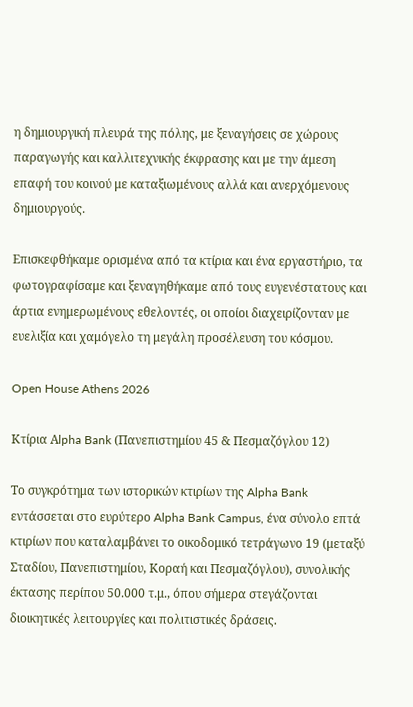η δημιουργική πλευρά της πόλης, με ξεναγήσεις σε χώρους παραγωγής και καλλιτεχνικής έκφρασης και με την άμεση επαφή του κοινού με καταξιωμένους αλλά και ανερχόμενους δημιουργούς.

Επισκεφθήκαμε ορισμένα από τα κτίρια και ένα εργαστήριο, τα φωτογραφίσαμε και ξεναγηθήκαμε από τους ευγενέστατους και άρτια ενημερωμένους εθελοντές, οι οποίοι διαχειρίζονταν με ευελιξία και χαμόγελο τη μεγάλη προσέλευση του κόσμου.

Open House Athens 2026

Κτίρια Αlpha Bank (Πανεπιστημίου 45 & Πεσμαζόγλου 12)

Το συγκρότημα των ιστορικών κτιρίων της Alpha Bank εντάσσεται στο ευρύτερο Alpha Bank Campus, ένα σύνολο επτά κτιρίων που καταλαμβάνει το οικοδομικό τετράγωνο 19 (μεταξύ Σταδίου, Πανεπιστημίου, Κοραή και Πεσμαζόγλου), συνολικής έκτασης περίπου 50.000 τ.μ., όπου σήμερα στεγάζονται διοικητικές λειτουργίες και πολιτιστικές δράσεις.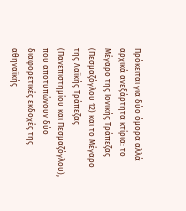Πρόκειται για δύο όμορα αλλά αρχικά ανεξάρτητα κτίρια: το Μέγαρο της Ιονικής Τράπεζας (Πεσμαζόγλου 12) και το Μέγαρο της Λαϊκής Τράπεζας (Πανεπιστημίου και Πεσμαζόγλου), που αποτυπώνουν δύο διαφορετικές εκδοχές της αθηναϊκής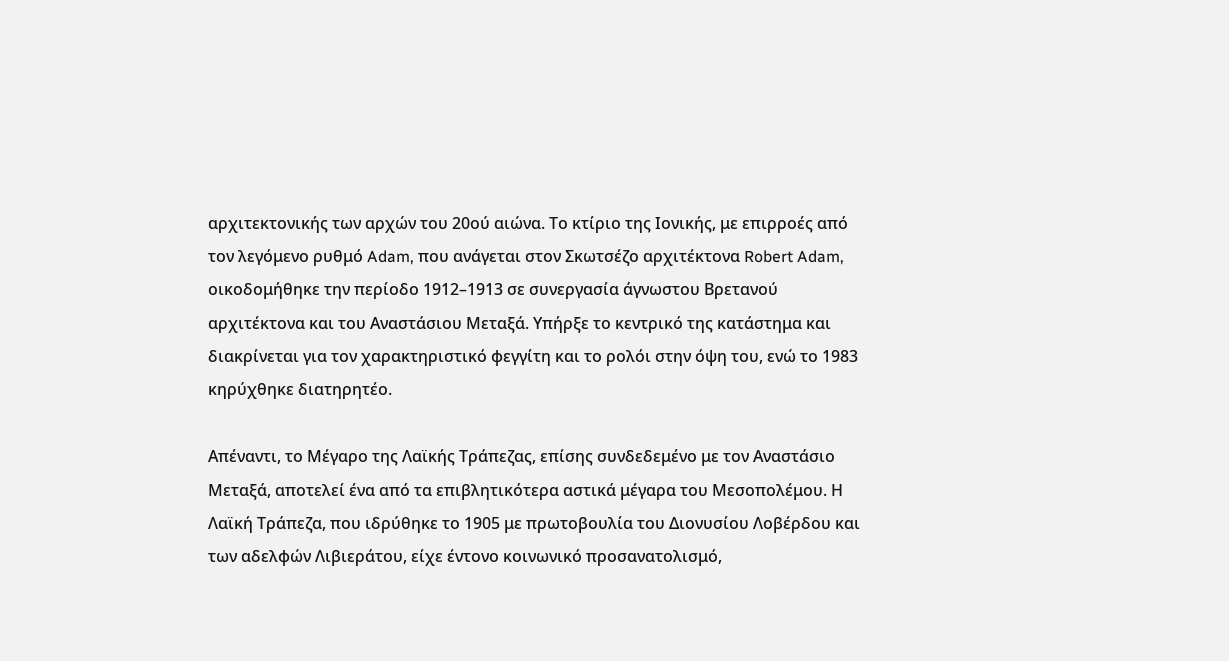αρχιτεκτονικής των αρχών του 20ού αιώνα. Το κτίριο της Ιονικής, με επιρροές από τον λεγόμενο ρυθμό Adam, που ανάγεται στον Σκωτσέζο αρχιτέκτονα Robert Adam, οικοδομήθηκε την περίοδο 1912–1913 σε συνεργασία άγνωστου Βρετανού αρχιτέκτονα και του Αναστάσιου Μεταξά. Υπήρξε το κεντρικό της κατάστημα και διακρίνεται για τον χαρακτηριστικό φεγγίτη και το ρολόι στην όψη του, ενώ το 1983 κηρύχθηκε διατηρητέο.

Απέναντι, το Μέγαρο της Λαϊκής Τράπεζας, επίσης συνδεδεμένο με τον Αναστάσιο Μεταξά, αποτελεί ένα από τα επιβλητικότερα αστικά μέγαρα του Μεσοπολέμου. Η Λαϊκή Τράπεζα, που ιδρύθηκε το 1905 με πρωτοβουλία του Διονυσίου Λοβέρδου και των αδελφών Λιβιεράτου, είχε έντονο κοινωνικό προσανατολισμό,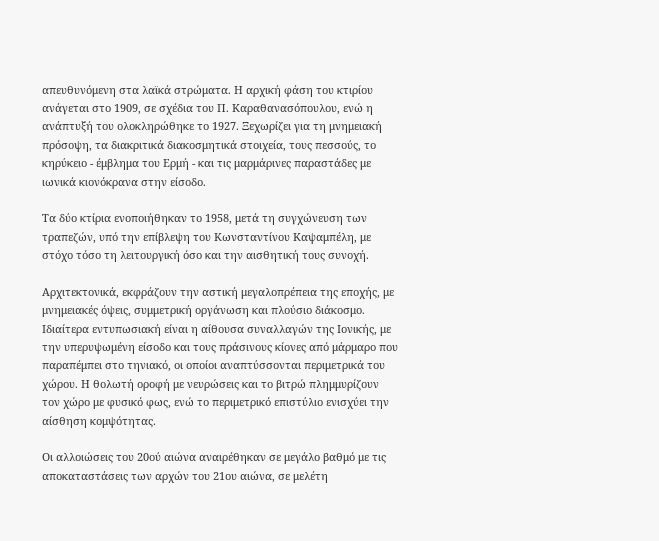απευθυνόμενη στα λαϊκά στρώματα. Η αρχική φάση του κτιρίου ανάγεται στο 1909, σε σχέδια του Π. Καραθανασόπουλου, ενώ η ανάπτυξή του ολοκληρώθηκε το 1927. Ξεχωρίζει για τη μνημειακή πρόσοψη, τα διακριτικά διακοσμητικά στοιχεία, τους πεσσούς, το κηρύκειο - έμβλημα του Ερμή - και τις μαρμάρινες παραστάδες με ιωνικά κιονόκρανα στην είσοδο.

Τα δύο κτίρια ενοποιήθηκαν το 1958, μετά τη συγχώνευση των τραπεζών, υπό την επίβλεψη του Κωνσταντίνου Καψαμπέλη, με στόχο τόσο τη λειτουργική όσο και την αισθητική τους συνοχή.

Αρχιτεκτονικά, εκφράζουν την αστική μεγαλοπρέπεια της εποχής, με μνημειακές όψεις, συμμετρική οργάνωση και πλούσιο διάκοσμο. Ιδιαίτερα εντυπωσιακή είναι η αίθουσα συναλλαγών της Ιονικής, με την υπερυψωμένη είσοδο και τους πράσινους κίονες από μάρμαρο που παραπέμπει στο τηνιακό, οι οποίοι αναπτύσσονται περιμετρικά του χώρου. Η θολωτή οροφή με νευρώσεις και το βιτρώ πλημμυρίζουν τον χώρο με φυσικό φως, ενώ το περιμετρικό επιστύλιο ενισχύει την αίσθηση κομψότητας.

Οι αλλοιώσεις του 20ού αιώνα αναιρέθηκαν σε μεγάλο βαθμό με τις αποκαταστάσεις των αρχών του 21ου αιώνα, σε μελέτη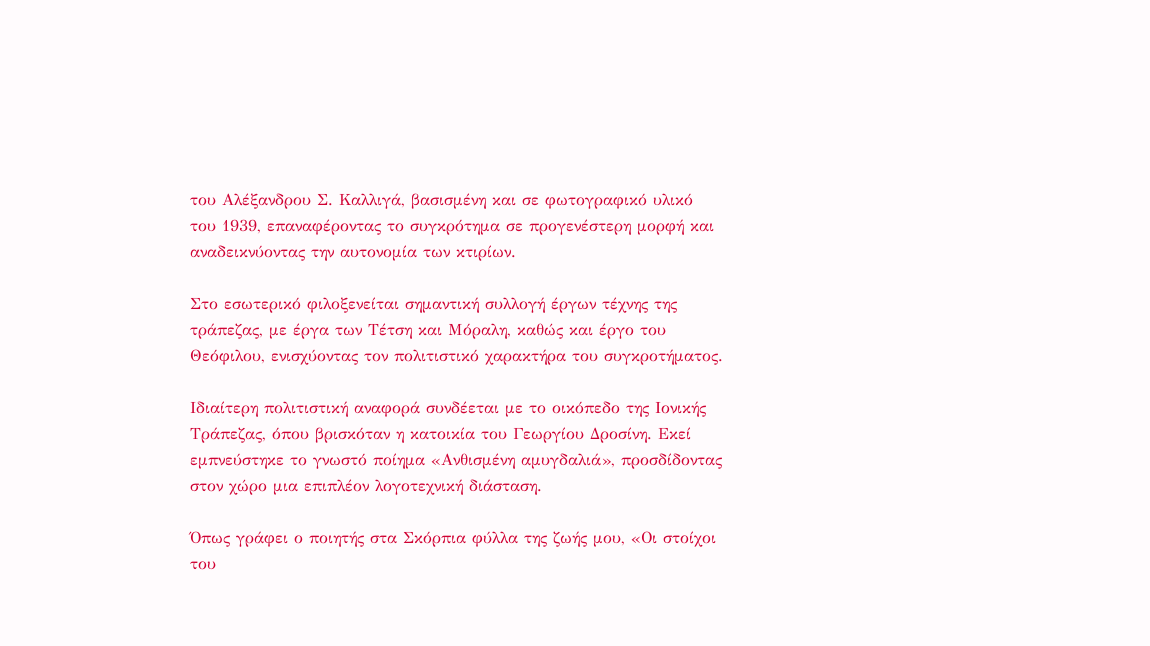του Αλέξανδρου Σ. Καλλιγά, βασισμένη και σε φωτογραφικό υλικό του 1939, επαναφέροντας το συγκρότημα σε προγενέστερη μορφή και αναδεικνύοντας την αυτονομία των κτιρίων.

Στο εσωτερικό φιλοξενείται σημαντική συλλογή έργων τέχνης της τράπεζας, με έργα των Τέτση και Μόραλη, καθώς και έργο του Θεόφιλου, ενισχύοντας τον πολιτιστικό χαρακτήρα του συγκροτήματος.

Ιδιαίτερη πολιτιστική αναφορά συνδέεται με το οικόπεδο της Ιονικής Τράπεζας, όπου βρισκόταν η κατοικία του Γεωργίου Δροσίνη. Εκεί εμπνεύστηκε το γνωστό ποίημα «Ανθισμένη αμυγδαλιά», προσδίδοντας στον χώρο μια επιπλέον λογοτεχνική διάσταση.

Όπως γράφει ο ποιητής στα Σκόρπια φύλλα της ζωής μου, «Οι στοίχοι του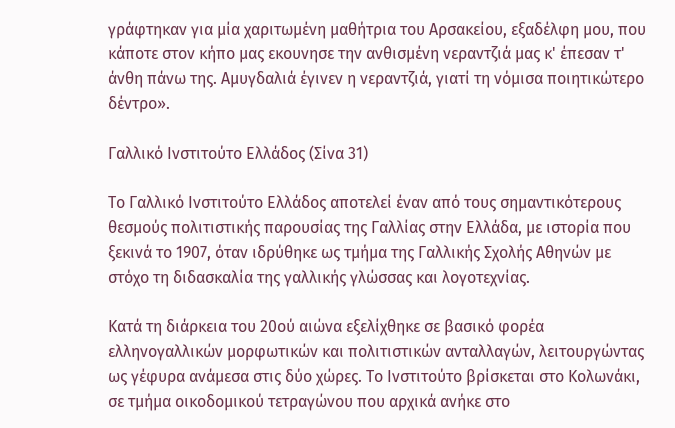γράφτηκαν για μία χαριτωμένη μαθήτρια του Αρσακείου, εξαδέλφη μου, που κάποτε στον κήπο μας εκουνησε την ανθισμένη νεραντζιά μας κ' έπεσαν τ' άνθη πάνω της. Αμυγδαλιά έγινεν η νεραντζιά, γιατί τη νόμισα ποιητικώτερο δέντρο».

Γαλλικό Ινστιτούτο Ελλάδος (Σίνα 31)

Το Γαλλικό Ινστιτούτο Ελλάδος αποτελεί έναν από τους σημαντικότερους θεσμούς πολιτιστικής παρουσίας της Γαλλίας στην Ελλάδα, με ιστορία που ξεκινά το 1907, όταν ιδρύθηκε ως τμήμα της Γαλλικής Σχολής Αθηνών με στόχο τη διδασκαλία της γαλλικής γλώσσας και λογοτεχνίας.

Κατά τη διάρκεια του 20ού αιώνα εξελίχθηκε σε βασικό φορέα ελληνογαλλικών μορφωτικών και πολιτιστικών ανταλλαγών, λειτουργώντας ως γέφυρα ανάμεσα στις δύο χώρες. Το Ινστιτούτο βρίσκεται στο Κολωνάκι, σε τμήμα οικοδομικού τετραγώνου που αρχικά ανήκε στο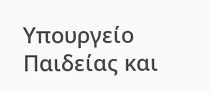Υπουργείο Παιδείας και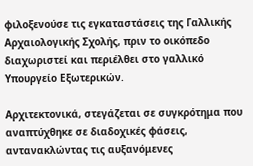φιλοξενούσε τις εγκαταστάσεις της Γαλλικής Αρχαιολογικής Σχολής, πριν το οικόπεδο διαχωριστεί και περιέλθει στο γαλλικό Υπουργείο Εξωτερικών.

Αρχιτεκτονικά, στεγάζεται σε συγκρότημα που αναπτύχθηκε σε διαδοχικές φάσεις, αντανακλώντας τις αυξανόμενες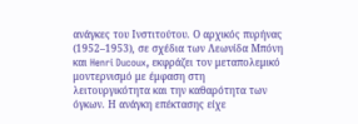ανάγκες του Ινστιτούτου. Ο αρχικός πυρήνας (1952–1953), σε σχέδια των Λεωνίδα Μπόνη και Henri Ducoux, εκφράζει τον μεταπολεμικό μοντερνισμό με έμφαση στη λειτουργικότητα και την καθαρότητα των όγκων. Η ανάγκη επέκτασης είχε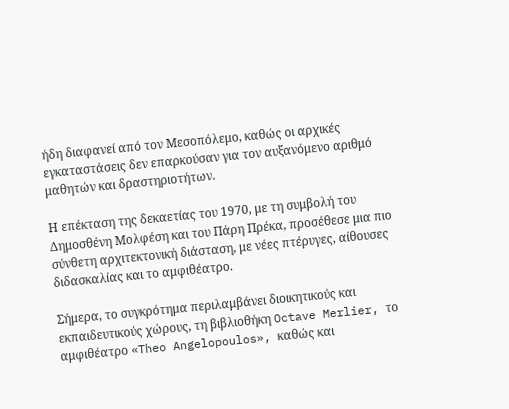ήδη διαφανεί από τον Μεσοπόλεμο, καθώς οι αρχικές εγκαταστάσεις δεν επαρκούσαν για τον αυξανόμενο αριθμό μαθητών και δραστηριοτήτων.

Η επέκταση της δεκαετίας του 1970, με τη συμβολή του Δημοσθένη Μολφέση και του Πάρη Πρέκα, προσέθεσε μια πιο σύνθετη αρχιτεκτονική διάσταση, με νέες πτέρυγες, αίθουσες διδασκαλίας και το αμφιθέατρο.

Σήμερα, το συγκρότημα περιλαμβάνει διοικητικούς και εκπαιδευτικούς χώρους, τη βιβλιοθήκη Octave Merlier, το αμφιθέατρο «Theo Angelopoulos», καθώς και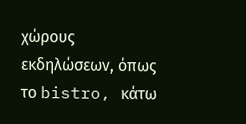χώρους εκδηλώσεων, όπως το bistro, κάτω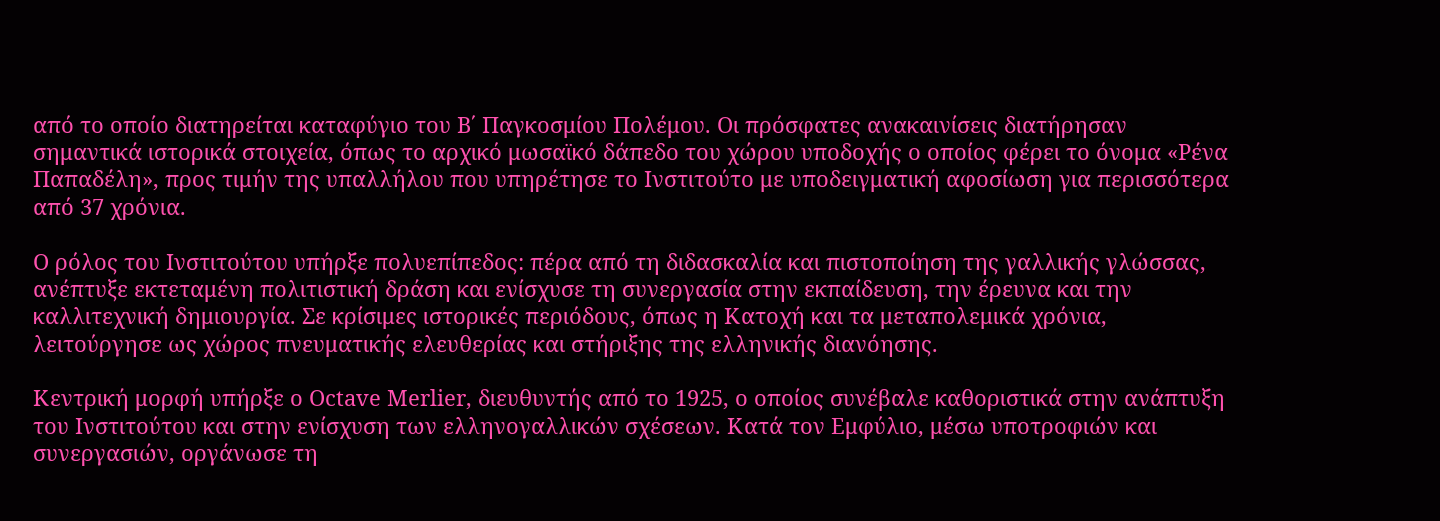από το οποίο διατηρείται καταφύγιο του Β΄ Παγκοσμίου Πολέμου. Οι πρόσφατες ανακαινίσεις διατήρησαν σημαντικά ιστορικά στοιχεία, όπως το αρχικό μωσαϊκό δάπεδο του χώρου υποδοχής ο οποίος φέρει το όνομα «Ρένα Παπαδέλη», προς τιμήν της υπαλλήλου που υπηρέτησε το Ινστιτούτο με υποδειγματική αφοσίωση για περισσότερα από 37 χρόνια.

Ο ρόλος του Ινστιτούτου υπήρξε πολυεπίπεδος: πέρα από τη διδασκαλία και πιστοποίηση της γαλλικής γλώσσας, ανέπτυξε εκτεταμένη πολιτιστική δράση και ενίσχυσε τη συνεργασία στην εκπαίδευση, την έρευνα και την καλλιτεχνική δημιουργία. Σε κρίσιμες ιστορικές περιόδους, όπως η Κατοχή και τα μεταπολεμικά χρόνια, λειτούργησε ως χώρος πνευματικής ελευθερίας και στήριξης της ελληνικής διανόησης.

Κεντρική μορφή υπήρξε ο Octave Merlier, διευθυντής από το 1925, ο οποίος συνέβαλε καθοριστικά στην ανάπτυξη του Ινστιτούτου και στην ενίσχυση των ελληνογαλλικών σχέσεων. Κατά τον Εμφύλιο, μέσω υποτροφιών και συνεργασιών, οργάνωσε τη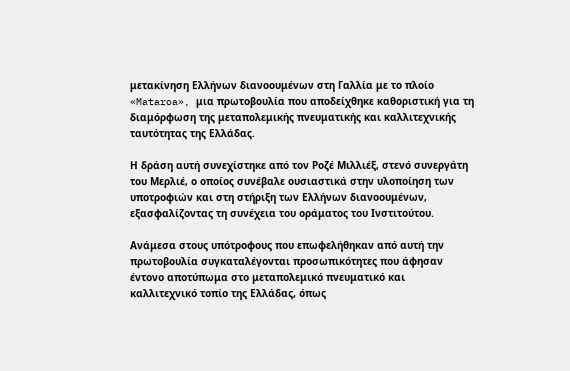μετακίνηση Ελλήνων διανοουμένων στη Γαλλία με το πλοίο «Mataroa», μια πρωτοβουλία που αποδείχθηκε καθοριστική για τη διαμόρφωση της μεταπολεμικής πνευματικής και καλλιτεχνικής ταυτότητας της Ελλάδας.

Η δράση αυτή συνεχίστηκε από τον Ροζέ Μιλλιέξ, στενό συνεργάτη του Μερλιέ, ο οποίος συνέβαλε ουσιαστικά στην υλοποίηση των υποτροφιών και στη στήριξη των Ελλήνων διανοουμένων, εξασφαλίζοντας τη συνέχεια του οράματος του Ινστιτούτου.

Ανάμεσα στους υπότροφους που επωφελήθηκαν από αυτή την πρωτοβουλία συγκαταλέγονται προσωπικότητες που άφησαν έντονο αποτύπωμα στο μεταπολεμικό πνευματικό και καλλιτεχνικό τοπίο της Ελλάδας, όπως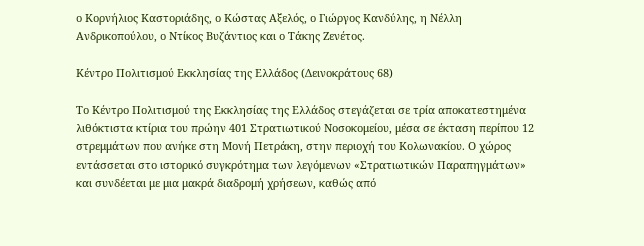ο Κορνήλιος Καστοριάδης, ο Κώστας Αξελός, ο Γιώργος Κανδύλης, η Νέλλη Ανδρικοπούλου, ο Ντίκος Βυζάντιος και ο Τάκης Ζενέτος.

Κέντρο Πολιτισμού Εκκλησίας της Ελλάδος (Δεινοκράτους 68)

Το Κέντρο Πολιτισμού της Εκκλησίας της Ελλάδος στεγάζεται σε τρία αποκατεστημένα λιθόκτιστα κτίρια του πρώην 401 Στρατιωτικού Νοσοκομείου, μέσα σε έκταση περίπου 12 στρεμμάτων που ανήκε στη Μονή Πετράκη, στην περιοχή του Κολωνακίου. Ο χώρος εντάσσεται στο ιστορικό συγκρότημα των λεγόμενων «Στρατιωτικών Παραπηγμάτων» και συνδέεται με μια μακρά διαδρομή χρήσεων, καθώς από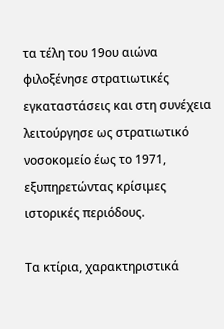τα τέλη του 19ου αιώνα φιλοξένησε στρατιωτικές εγκαταστάσεις και στη συνέχεια λειτούργησε ως στρατιωτικό νοσοκομείο έως το 1971, εξυπηρετώντας κρίσιμες ιστορικές περιόδους.

Τα κτίρια, χαρακτηριστικά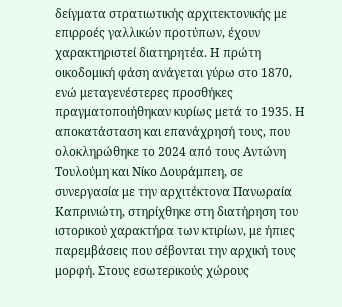δείγματα στρατιωτικής αρχιτεκτονικής με επιρροές γαλλικών προτύπων, έχουν χαρακτηριστεί διατηρητέα. Η πρώτη οικοδομική φάση ανάγεται γύρω στο 1870, ενώ μεταγενέστερες προσθήκες πραγματοποιήθηκαν κυρίως μετά το 1935. Η αποκατάσταση και επανάχρησή τους, που ολοκληρώθηκε το 2024 από τους Αντώνη Τουλούμη και Νίκο Δουράμπεη, σε συνεργασία με την αρχιτέκτονα Πανωραία Καπρινιώτη, στηρίχθηκε στη διατήρηση του ιστορικού χαρακτήρα των κτιρίων, με ήπιες παρεμβάσεις που σέβονται την αρχική τους μορφή. Στους εσωτερικούς χώρους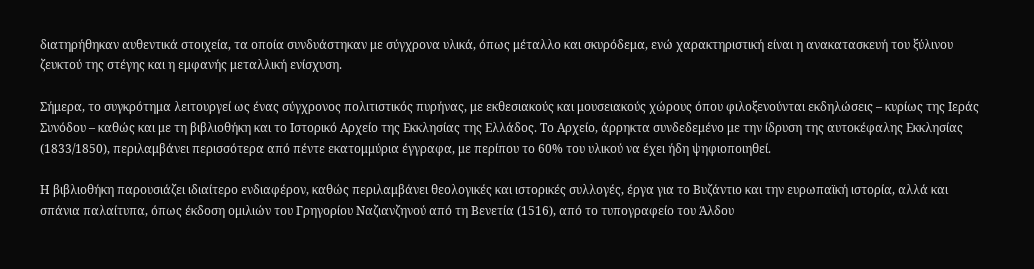διατηρήθηκαν αυθεντικά στοιχεία, τα οποία συνδυάστηκαν με σύγχρονα υλικά, όπως μέταλλο και σκυρόδεμα, ενώ χαρακτηριστική είναι η ανακατασκευή του ξύλινου ζευκτού της στέγης και η εμφανής μεταλλική ενίσχυση.

Σήμερα, το συγκρότημα λειτουργεί ως ένας σύγχρονος πολιτιστικός πυρήνας, με εκθεσιακούς και μουσειακούς χώρους όπου φιλοξενούνται εκδηλώσεις – κυρίως της Ιεράς Συνόδου – καθώς και με τη βιβλιοθήκη και το Ιστορικό Αρχείο της Εκκλησίας της Ελλάδος. Το Αρχείο, άρρηκτα συνδεδεμένο με την ίδρυση της αυτοκέφαλης Εκκλησίας (1833/1850), περιλαμβάνει περισσότερα από πέντε εκατομμύρια έγγραφα, με περίπου το 60% του υλικού να έχει ήδη ψηφιοποιηθεί.

Η βιβλιοθήκη παρουσιάζει ιδιαίτερο ενδιαφέρον, καθώς περιλαμβάνει θεολογικές και ιστορικές συλλογές, έργα για το Βυζάντιο και την ευρωπαϊκή ιστορία, αλλά και σπάνια παλαίτυπα, όπως έκδοση ομιλιών του Γρηγορίου Ναζιανζηνού από τη Βενετία (1516), από το τυπογραφείο του Άλδου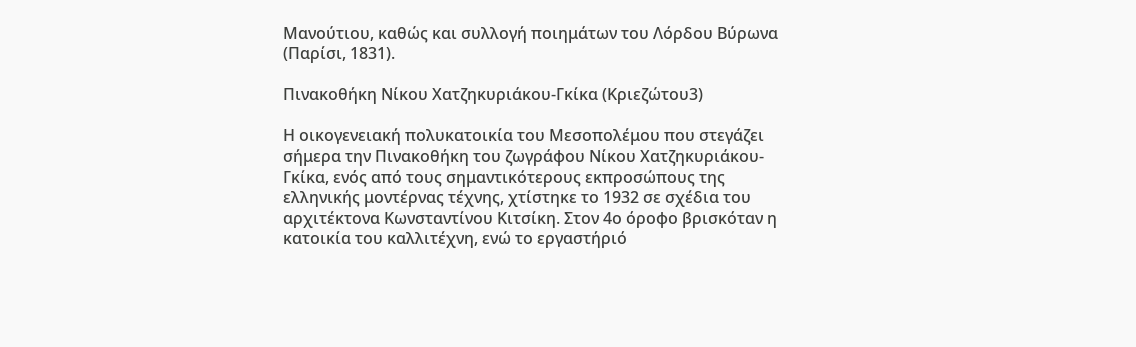Μανούτιου, καθώς και συλλογή ποιημάτων του Λόρδου Βύρωνα (Παρίσι, 1831).

Πινακοθήκη Νίκου Χατζηκυριάκου-Γκίκα (Κριεζώτου3)

Η οικογενειακή πολυκατοικία του Μεσοπολέμου που στεγάζει σήμερα την Πινακοθήκη του ζωγράφου Νίκου Χατζηκυριάκου-Γκίκα, ενός από τους σημαντικότερους εκπροσώπους της ελληνικής μοντέρνας τέχνης, χτίστηκε το 1932 σε σχέδια του αρχιτέκτονα Κωνσταντίνου Κιτσίκη. Στον 4ο όροφο βρισκόταν η κατοικία του καλλιτέχνη, ενώ το εργαστήριό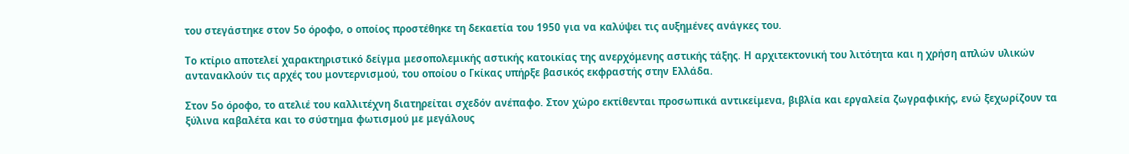του στεγάστηκε στον 5ο όροφο, ο οποίος προστέθηκε τη δεκαετία του 1950 για να καλύψει τις αυξημένες ανάγκες του.

Το κτίριο αποτελεί χαρακτηριστικό δείγμα μεσοπολεμικής αστικής κατοικίας της ανερχόμενης αστικής τάξης. Η αρχιτεκτονική του λιτότητα και η χρήση απλών υλικών αντανακλούν τις αρχές του μοντερνισμού, του οποίου ο Γκίκας υπήρξε βασικός εκφραστής στην Ελλάδα.

Στον 5ο όροφο, το ατελιέ του καλλιτέχνη διατηρείται σχεδόν ανέπαφο. Στον χώρο εκτίθενται προσωπικά αντικείμενα, βιβλία και εργαλεία ζωγραφικής, ενώ ξεχωρίζουν τα ξύλινα καβαλέτα και το σύστημα φωτισμού με μεγάλους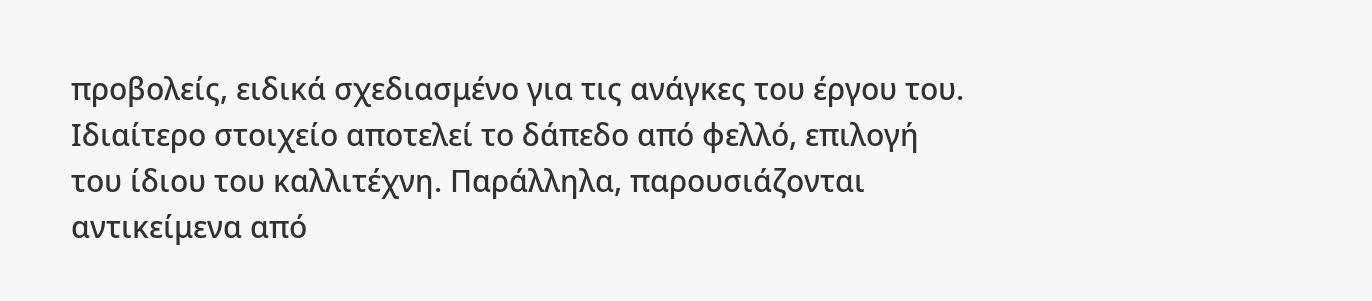προβολείς, ειδικά σχεδιασμένο για τις ανάγκες του έργου του. Ιδιαίτερο στοιχείο αποτελεί το δάπεδο από φελλό, επιλογή του ίδιου του καλλιτέχνη. Παράλληλα, παρουσιάζονται αντικείμενα από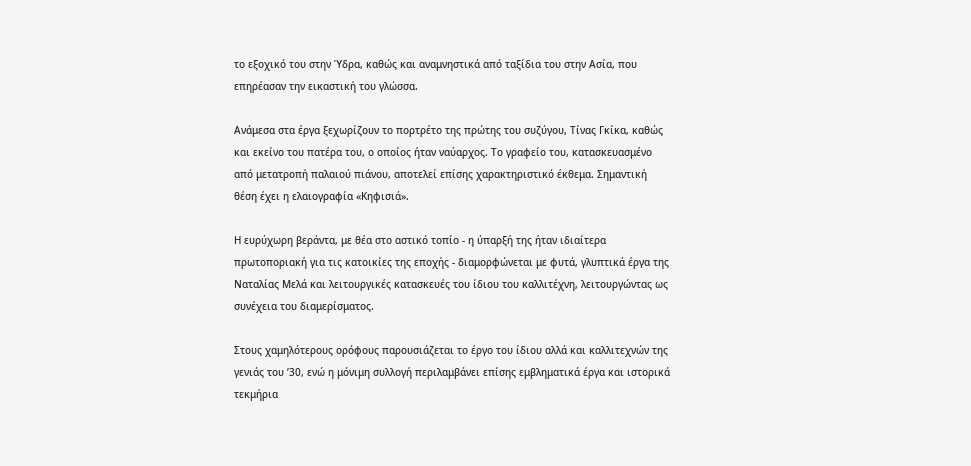το εξοχικό του στην Ύδρα, καθώς και αναμνηστικά από ταξίδια του στην Ασία, που επηρέασαν την εικαστική του γλώσσα.

Ανάμεσα στα έργα ξεχωρίζουν το πορτρέτο της πρώτης του συζύγου, Τίνας Γκίκα, καθώς και εκείνο του πατέρα του, ο οποίος ήταν ναύαρχος. Το γραφείο του, κατασκευασμένο από μετατροπή παλαιού πιάνου, αποτελεί επίσης χαρακτηριστικό έκθεμα. Σημαντική θέση έχει η ελαιογραφία «Κηφισιά».

Η ευρύχωρη βεράντα, με θέα στο αστικό τοπίο - η ύπαρξή της ήταν ιδιαίτερα πρωτοποριακή για τις κατοικίες της εποχής - διαμορφώνεται με φυτά, γλυπτικά έργα της Ναταλίας Μελά και λειτουργικές κατασκευές του ίδιου του καλλιτέχνη, λειτουργώντας ως συνέχεια του διαμερίσματος.

Στους χαμηλότερους ορόφους παρουσιάζεται το έργο του ίδιου αλλά και καλλιτεχνών της γενιάς του ’30, ενώ η μόνιμη συλλογή περιλαμβάνει επίσης εμβληματικά έργα και ιστορικά τεκμήρια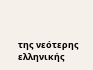της νεότερης ελληνικής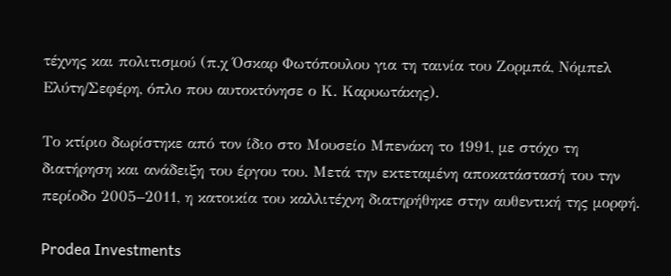τέχνης και πολιτισμού (π.χ Όσκαρ Φωτόπουλου για τη ταινία του Ζορμπά, Νόμπελ Ελύτη/Σεφέρη, όπλο που αυτοκτόνησε ο Κ. Καρυωτάκης).

Το κτίριο δωρίστηκε από τον ίδιο στο Μουσείο Μπενάκη το 1991, με στόχο τη διατήρηση και ανάδειξη του έργου του. Μετά την εκτεταμένη αποκατάστασή του την περίοδο 2005–2011, η κατοικία του καλλιτέχνη διατηρήθηκε στην αυθεντική της μορφή.

Prodea Investments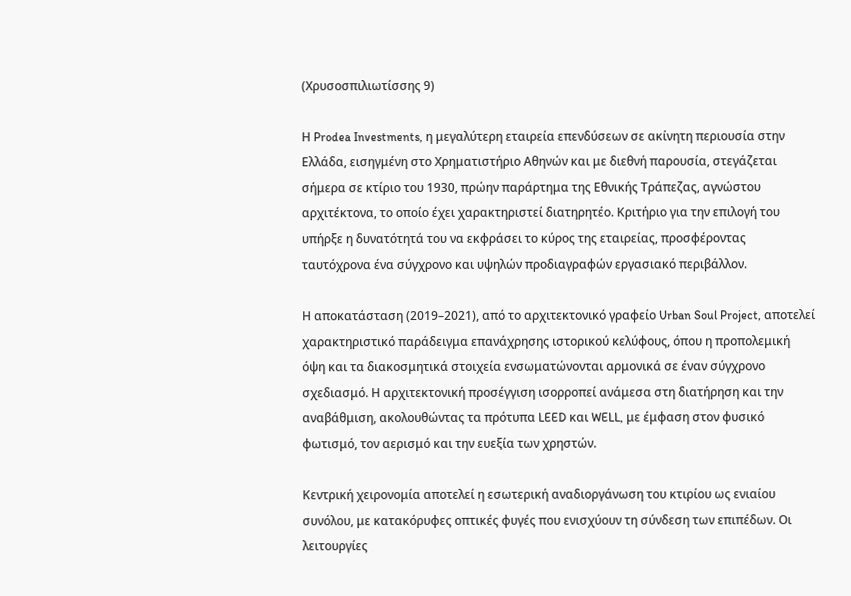(Χρυσοσπιλιωτίσσης 9)

Η Prodea Investments, η μεγαλύτερη εταιρεία επενδύσεων σε ακίνητη περιουσία στην Ελλάδα, εισηγμένη στο Χρηματιστήριο Αθηνών και με διεθνή παρουσία, στεγάζεται σήμερα σε κτίριο του 1930, πρώην παράρτημα της Εθνικής Τράπεζας, αγνώστου αρχιτέκτονα, το οποίο έχει χαρακτηριστεί διατηρητέο. Κριτήριο για την επιλογή του υπήρξε η δυνατότητά του να εκφράσει το κύρος της εταιρείας, προσφέροντας ταυτόχρονα ένα σύγχρονο και υψηλών προδιαγραφών εργασιακό περιβάλλον.

Η αποκατάσταση (2019–2021), από το αρχιτεκτονικό γραφείο Urban Soul Project, αποτελεί χαρακτηριστικό παράδειγμα επανάχρησης ιστορικού κελύφους, όπου η προπολεμική όψη και τα διακοσμητικά στοιχεία ενσωματώνονται αρμονικά σε έναν σύγχρονο σχεδιασμό. Η αρχιτεκτονική προσέγγιση ισορροπεί ανάμεσα στη διατήρηση και την αναβάθμιση, ακολουθώντας τα πρότυπα LEED και WELL, με έμφαση στον φυσικό φωτισμό, τον αερισμό και την ευεξία των χρηστών.

Κεντρική χειρονομία αποτελεί η εσωτερική αναδιοργάνωση του κτιρίου ως ενιαίου συνόλου, με κατακόρυφες οπτικές φυγές που ενισχύουν τη σύνδεση των επιπέδων. Οι λειτουργίες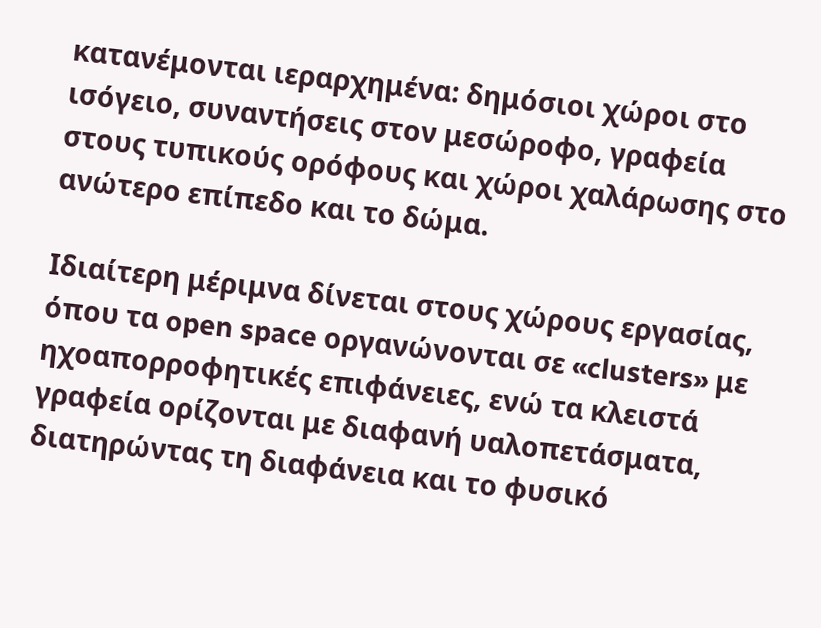κατανέμονται ιεραρχημένα: δημόσιοι χώροι στο ισόγειο, συναντήσεις στον μεσώροφο, γραφεία στους τυπικούς ορόφους και χώροι χαλάρωσης στο ανώτερο επίπεδο και το δώμα.

Ιδιαίτερη μέριμνα δίνεται στους χώρους εργασίας, όπου τα open space οργανώνονται σε «clusters» με ηχοαπορροφητικές επιφάνειες, ενώ τα κλειστά γραφεία ορίζονται με διαφανή υαλοπετάσματα, διατηρώντας τη διαφάνεια και το φυσικό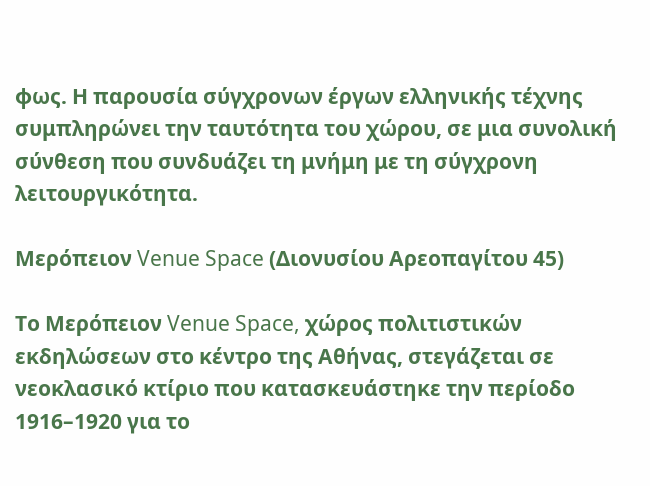φως. Η παρουσία σύγχρονων έργων ελληνικής τέχνης συμπληρώνει την ταυτότητα του χώρου, σε μια συνολική σύνθεση που συνδυάζει τη μνήμη με τη σύγχρονη λειτουργικότητα.

Μερόπειον Venue Space (Διονυσίου Αρεοπαγίτου 45)

Το Μερόπειον Venue Space, χώρος πολιτιστικών εκδηλώσεων στο κέντρο της Αθήνας, στεγάζεται σε νεοκλασικό κτίριο που κατασκευάστηκε την περίοδο 1916–1920 για το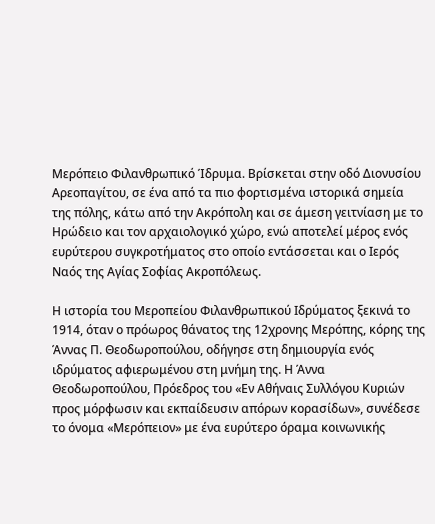Μερόπειο Φιλανθρωπικό Ίδρυμα. Βρίσκεται στην οδό Διονυσίου Αρεοπαγίτου, σε ένα από τα πιο φορτισμένα ιστορικά σημεία της πόλης, κάτω από την Ακρόπολη και σε άμεση γειτνίαση με το Ηρώδειο και τον αρχαιολογικό χώρο, ενώ αποτελεί μέρος ενός ευρύτερου συγκροτήματος στο οποίο εντάσσεται και ο Ιερός Ναός της Αγίας Σοφίας Ακροπόλεως.

Η ιστορία του Μεροπείου Φιλανθρωπικού Ιδρύματος ξεκινά το 1914, όταν ο πρόωρος θάνατος της 12χρονης Μερόπης, κόρης της Άννας Π. Θεοδωροπούλου, οδήγησε στη δημιουργία ενός ιδρύματος αφιερωμένου στη μνήμη της. Η Άννα Θεοδωροπούλου, Πρόεδρος του «Εν Αθήναις Συλλόγου Κυριών προς μόρφωσιν και εκπαίδευσιν απόρων κορασίδων», συνέδεσε το όνομα «Μερόπειον» με ένα ευρύτερο όραμα κοινωνικής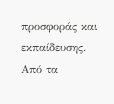προσφοράς και εκπαίδευσης. Από τα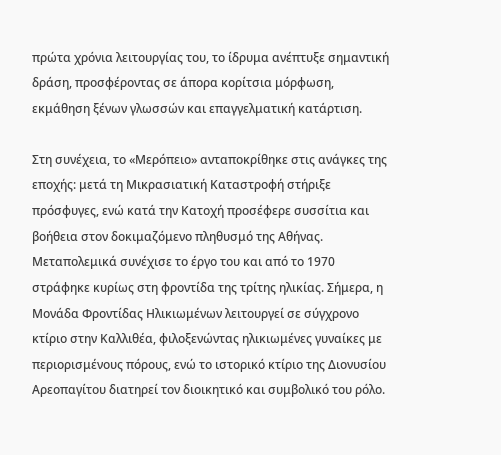πρώτα χρόνια λειτουργίας του, το ίδρυμα ανέπτυξε σημαντική δράση, προσφέροντας σε άπορα κορίτσια μόρφωση, εκμάθηση ξένων γλωσσών και επαγγελματική κατάρτιση.

Στη συνέχεια, το «Μερόπειο» ανταποκρίθηκε στις ανάγκες της εποχής: μετά τη Μικρασιατική Καταστροφή στήριξε πρόσφυγες, ενώ κατά την Κατοχή προσέφερε συσσίτια και βοήθεια στον δοκιμαζόμενο πληθυσμό της Αθήνας. Μεταπολεμικά συνέχισε το έργο του και από το 1970 στράφηκε κυρίως στη φροντίδα της τρίτης ηλικίας. Σήμερα, η Μονάδα Φροντίδας Ηλικιωμένων λειτουργεί σε σύγχρονο κτίριο στην Καλλιθέα, φιλοξενώντας ηλικιωμένες γυναίκες με περιορισμένους πόρους, ενώ το ιστορικό κτίριο της Διονυσίου Αρεοπαγίτου διατηρεί τον διοικητικό και συμβολικό του ρόλο.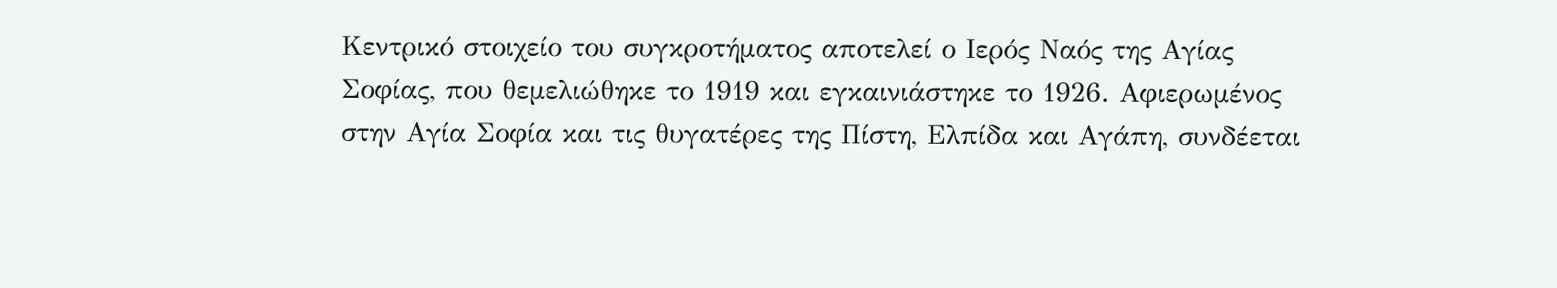Κεντρικό στοιχείο του συγκροτήματος αποτελεί ο Ιερός Ναός της Αγίας Σοφίας, που θεμελιώθηκε το 1919 και εγκαινιάστηκε το 1926. Αφιερωμένος στην Αγία Σοφία και τις θυγατέρες της Πίστη, Ελπίδα και Αγάπη, συνδέεται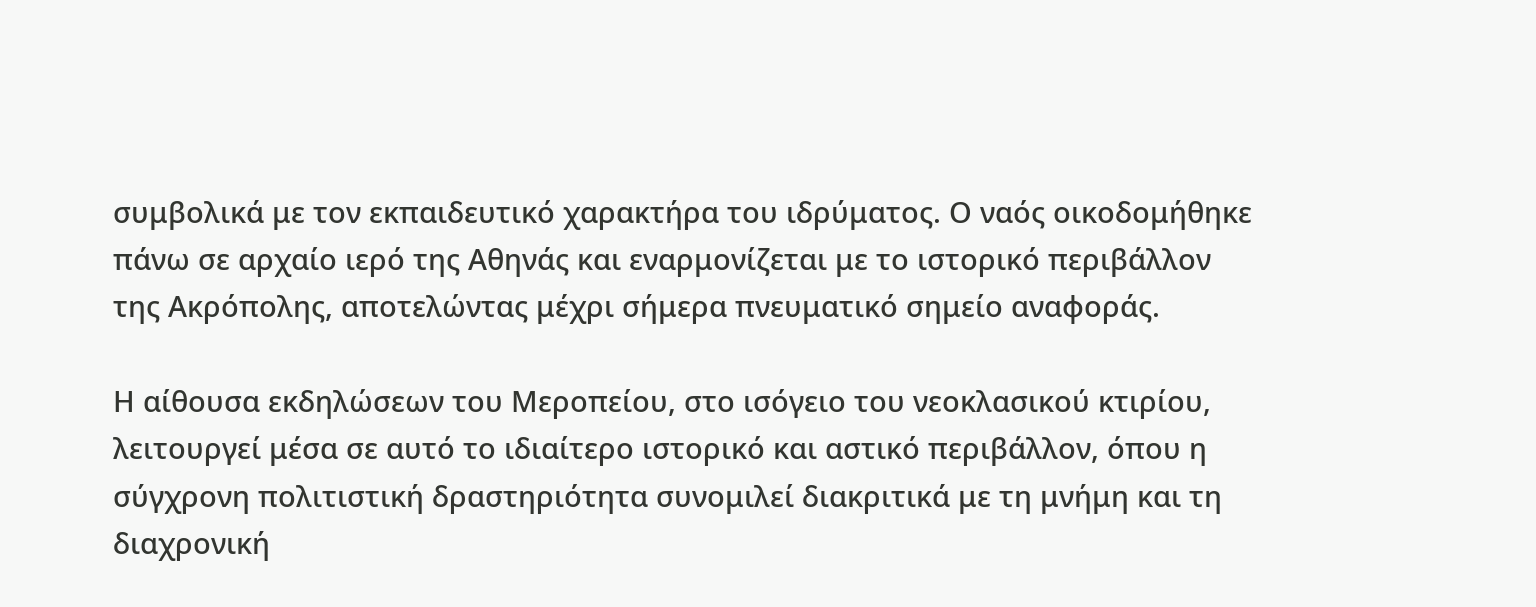συμβολικά με τον εκπαιδευτικό χαρακτήρα του ιδρύματος. Ο ναός οικοδομήθηκε πάνω σε αρχαίο ιερό της Αθηνάς και εναρμονίζεται με το ιστορικό περιβάλλον της Ακρόπολης, αποτελώντας μέχρι σήμερα πνευματικό σημείο αναφοράς.

Η αίθουσα εκδηλώσεων του Μεροπείου, στο ισόγειο του νεοκλασικού κτιρίου, λειτουργεί μέσα σε αυτό το ιδιαίτερο ιστορικό και αστικό περιβάλλον, όπου η σύγχρονη πολιτιστική δραστηριότητα συνομιλεί διακριτικά με τη μνήμη και τη διαχρονική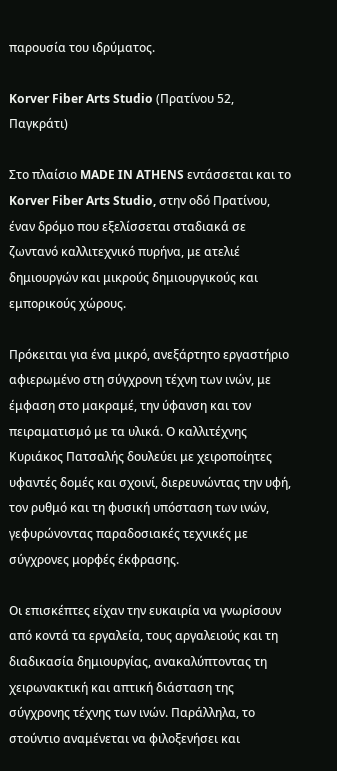παρουσία του ιδρύματος.

Korver Fiber Arts Studio (Πρατίνου 52, Παγκράτι)

Στο πλαίσιο MADE IN ATHENS εντάσσεται και το Korver Fiber Arts Studio, στην οδό Πρατίνου, έναν δρόμο που εξελίσσεται σταδιακά σε ζωντανό καλλιτεχνικό πυρήνα, με ατελιέ δημιουργών και μικρούς δημιουργικούς και εμπορικούς χώρους.

Πρόκειται για ένα μικρό, ανεξάρτητο εργαστήριο αφιερωμένο στη σύγχρονη τέχνη των ινών, με έμφαση στο μακραμέ, την ύφανση και τον πειραματισμό με τα υλικά. Ο καλλιτέχνης Κυριάκος Πατσαλής δουλεύει με χειροποίητες υφαντές δομές και σχοινί, διερευνώντας την υφή, τον ρυθμό και τη φυσική υπόσταση των ινών, γεφυρώνοντας παραδοσιακές τεχνικές με σύγχρονες μορφές έκφρασης.

Οι επισκέπτες είχαν την ευκαιρία να γνωρίσουν από κοντά τα εργαλεία, τους αργαλειούς και τη διαδικασία δημιουργίας, ανακαλύπτοντας τη χειρωνακτική και απτική διάσταση της σύγχρονης τέχνης των ινών. Παράλληλα, το στούντιο αναμένεται να φιλοξενήσει και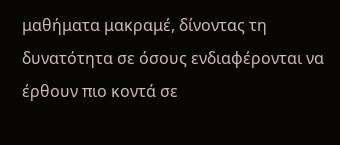μαθήματα μακραμέ, δίνοντας τη δυνατότητα σε όσους ενδιαφέρονται να έρθουν πιο κοντά σε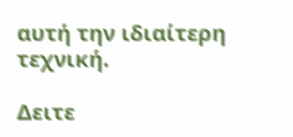αυτή την ιδιαίτερη τεχνική.

Δειτε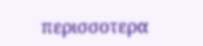περισσοτερα